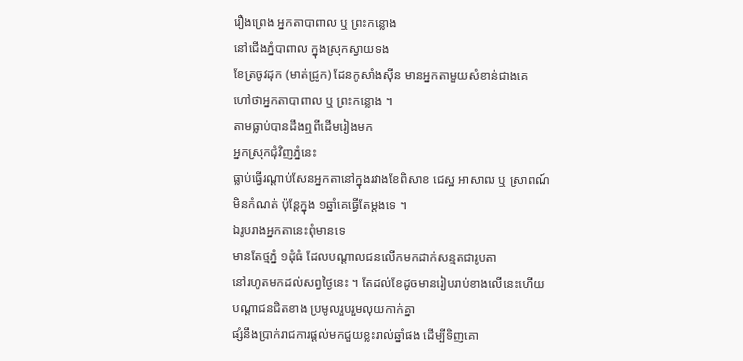រឿងព្រេង អ្នកតាបាពាល ឬ ព្រះកន្លោង
នៅជើងភ្នំបាពាល ក្នុងស្រុកស្វាយទង
ខែត្រចូវដុក (មាត់ជ្រូក) ដែនកូសាំងស៊ីន មានអ្នកតាមួយសំខាន់ជាងគេ
ហៅថាអ្នកតាបាពាល ឬ ព្រះកន្លោង ។
តាមធ្លាប់បានដឹងឮពីដើមរៀងមក
អ្នកស្រុកជុំវិញភ្នំនេះ
ធ្លាប់ធ្វើរណ្ដាប់សែនអ្នកតានៅក្នុងរវាងខែពិសាខ ជេស្ឋ អាសាឍ ឬ ស្រាពណ៍
មិនកំណត់ ប៉ុន្តែក្នុង ១ឆ្នាំគេធ្វើតែម្ដងទេ ។
ឯរូបរាងអ្នកតានេះពុំមានទេ
មានតែថ្មភ្នំ ១ដុំធំ ដែលបណ្ដាលជនលើកមកដាក់សន្មតជារូបតា
នៅរហូតមកដល់សព្វថ្ងៃនេះ ។ តែដល់ខែដូចមានរៀបរាប់ខាងលើនេះហើយ
បណ្ដាជនជិតខាង ប្រមូលរួបរួមលុយកាក់គ្នា
ផ្សំនឹងប្រាក់រាជការផ្ដល់មកជួយខ្លះរាល់ឆ្នាំផង ដើម្បីទិញគោ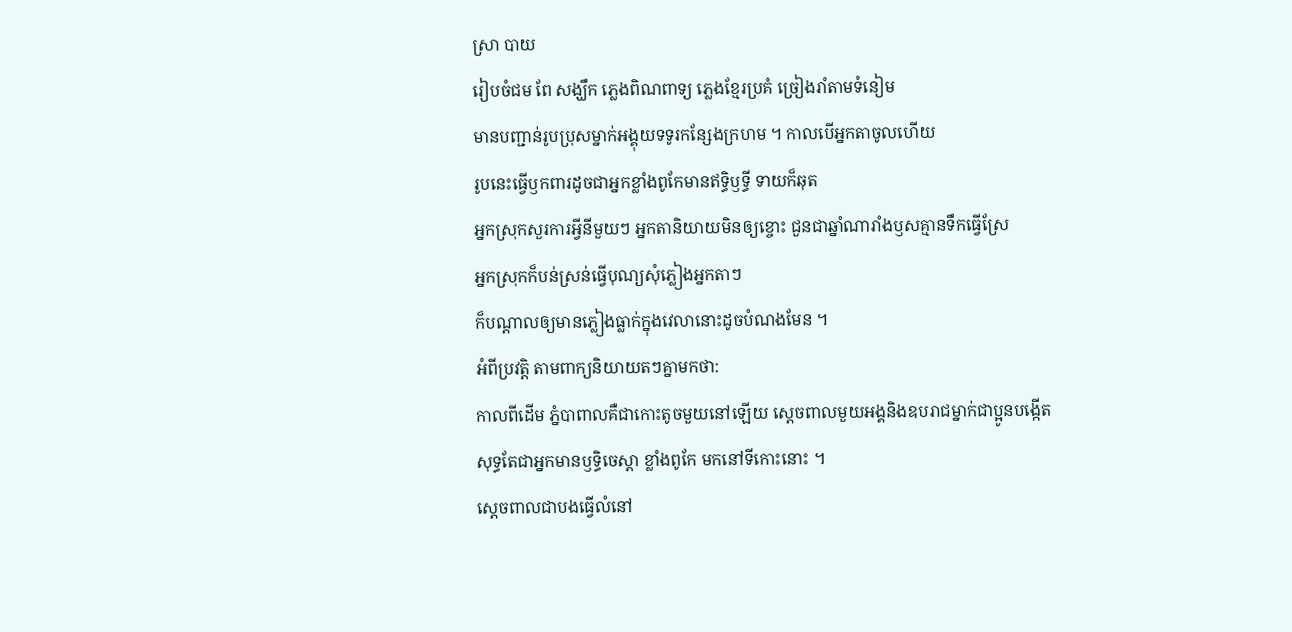ស្រា បាយ
រៀបចំជម ពែ សង្ឃឹក ភ្លេងពិណពាទ្យ ភ្លេងខ្មែរប្រគំ ច្រៀងរាំតាមទំនៀម
មានបញ្ជាន់រូបប្រុសម្នាក់អង្គុយទទូរកន្សែងក្រហម ។ កាលបើអ្នកតាចូលហើយ
រូបនេះធ្វើឫកពារដូចជាអ្នកខ្លាំងពូកែមានឥទ្ធិឫទ្ធី ទាយក៏ឆុត
អ្នកស្រុកសួរការអ្វីនីមួយៗ អ្នកតានិយាយមិនឲ្យខ្ចោះ ជួនជាឆ្នាំណារាំងឫសគ្មានទឹកធ្វើស្រែ
អ្នកស្រុកក៏បន់ស្រន់ធ្វើបុណ្យសុំភ្លៀងអ្នកតាៗ
ក៏បណ្ដាលឲ្យមានភ្លៀងធ្លាក់ក្នុងវេលានោះដូចបំណងមែន ។
អំពីប្រវត្តិ តាមពាក្យនិយាយតៗគ្នាមកថា:
កាលពីដើម ភ្នំបាពាលគឺជាកោះតូចមួយនៅឡើយ ស្ដេចពាលមួយអង្គនិងឧបរាជម្នាក់ជាប្អូនបង្កើត
សុទ្ធតែជាអ្នកមានឫទ្ធិចេស្ដា ខ្លាំងពូកែ មកនៅទីកោះនោះ ។
ស្ដេចពាលជាបងធ្វើលំនៅ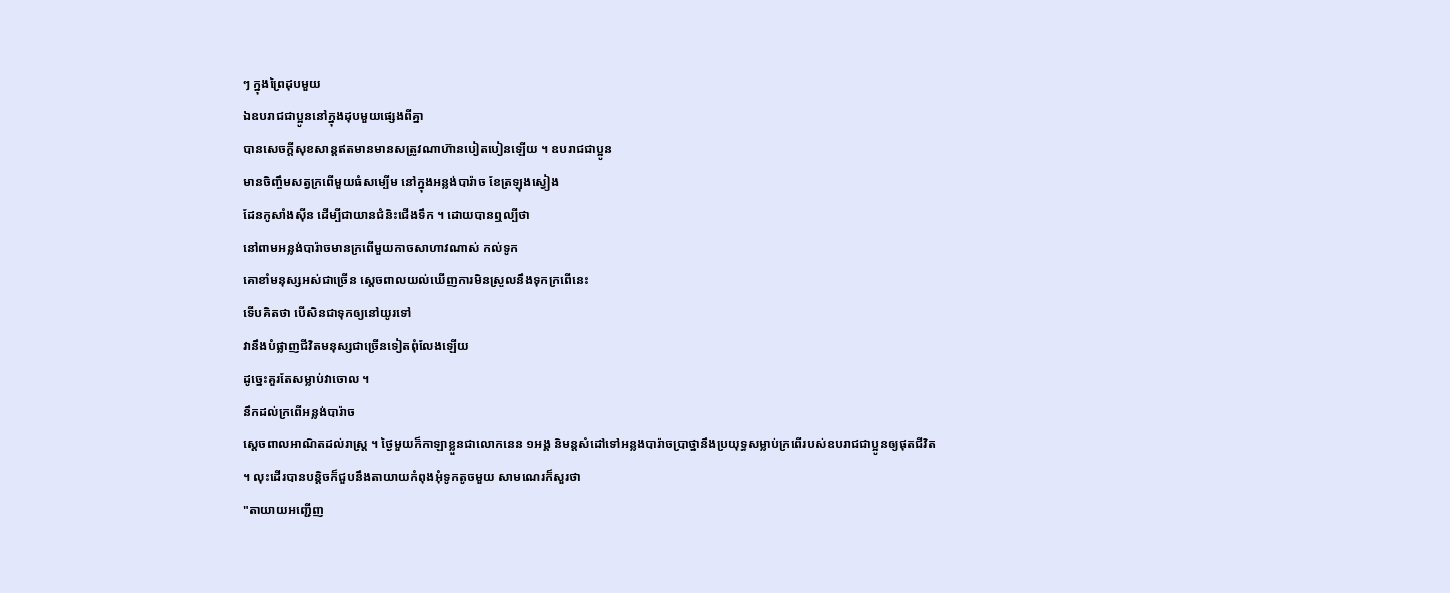ៗ ក្នុងព្រៃដុបមួយ
ឯឧបរាជជាប្អូននៅក្នុងដុបមួយផ្សេងពីគ្នា
បានសេចក្ដីសុខសាន្តឥតមានមានសត្រូវណាហ៊ានបៀតបៀនឡើយ ។ ឧបរាជជាប្អូន
មានចិញ្ចឹមសត្វក្រពើមួយធំសម្បើម នៅក្នុងអន្លង់បារ៉ាច ខែត្រឡុងស្វៀង
ដែនកូសាំងស៊ីន ដើម្បីជាយានជំនិះជើងទឹក ។ ដោយបានឮល្បីថា
នៅពាមអន្លង់បារ៉ាចមានក្រពើមួយកាចសាហាវណាស់ កល់ទូក
គោខាំមនុស្សអស់ជាច្រើន ស្ដេចពាលយល់ឃើញការមិនស្រួលនឹងទុកក្រពើនេះ
ទើបគិតថា បើសិនជាទុកឲ្យនៅយូរទៅ
វានឹងបំផ្លាញជីវិតមនុស្សជាច្រើនទៀតពុំលែងឡើយ
ដូច្នេះគួរតែសម្លាប់វាចោល ។
នឹកដល់ក្រពើអន្លង់បារ៉ាច
ស្ដេចពាលអាណិតដល់រាស្ត្រ ។ ថ្ងៃមួយក៏កាឡាខ្លួនជាលោកនេន ១អង្គ និមន្តសំដៅទៅអន្លងបារ៉ាចប្រាថ្នានឹងប្រយុទ្ធសម្លាប់ក្រពើរបស់ឧបរាជជាប្អូនឲ្យផុតជីវិត
។ លុះដើរបានបន្តិចក៏ជួបនឹងតាយាយកំពុងអុំទូកតូចមួយ សាមណេរក៏សួរថា
"តាយាយអញ្ជើញ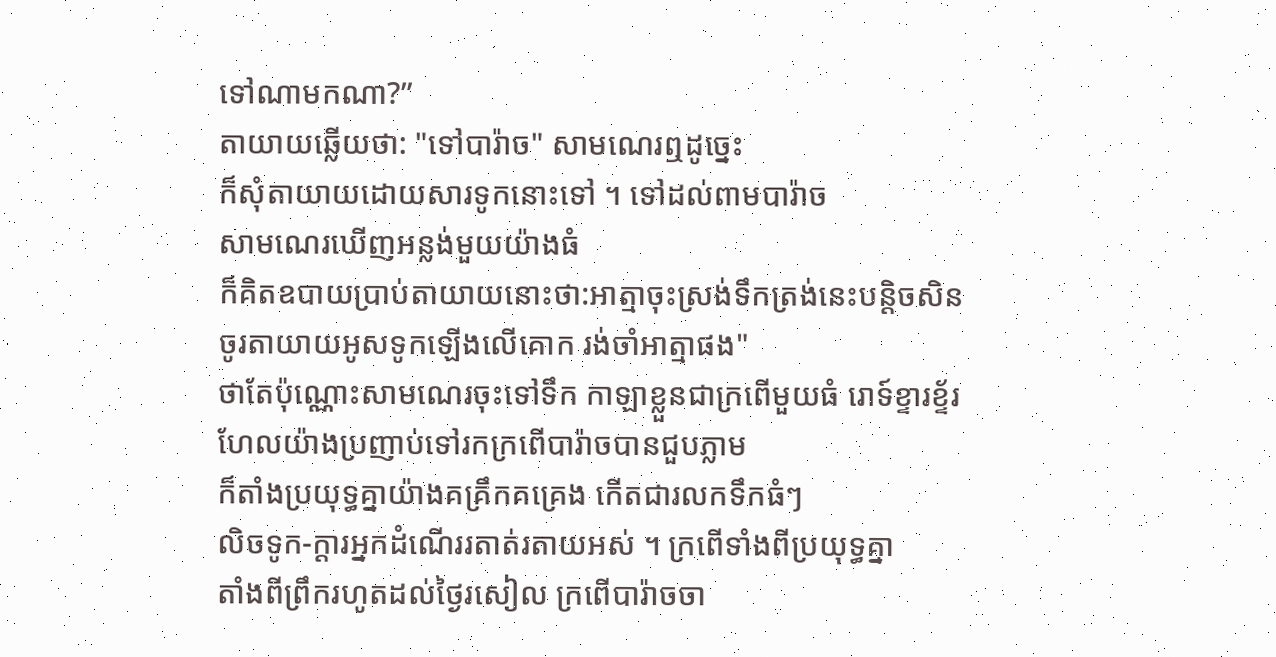ទៅណាមកណា?”
តាយាយឆ្លើយថា: "ទៅបារ៉ាច" សាមណេរឮដូច្នេះ
ក៏សុំតាយាយដោយសារទូកនោះទៅ ។ ទៅដល់ពាមបារ៉ាច
សាមណេរឃើញអន្លង់មួយយ៉ាងធំ
ក៏គិតឧបាយប្រាប់តាយាយនោះថា:អាត្មាចុះស្រង់ទឹកត្រង់នេះបន្តិចសិន
ចូរតាយាយអូសទូកឡើងលើគោក រង់ចាំអាត្មាផង"
ថាតែប៉ុណ្ណោះសាមណេរចុះទៅទឹក កាឡាខ្លួនជាក្រពើមួយធំ រោទ៍ខ្ទារខ្ទ័រ
ហែលយ៉ាងប្រញាប់ទៅរកក្រពើបារ៉ាចបានជួបភ្លាម
ក៏តាំងប្រយុទ្ធគ្នាយ៉ាងគគ្រឹកគគ្រេង កើតជារលកទឹកធំៗ
លិចទូក-ក្ដារអ្នកដំណើររតាត់រតាយអស់ ។ ក្រពើទាំងពីប្រយុទ្ធគ្នា
តាំងពីព្រឹករហូតដល់ថ្ងៃរសៀល ក្រពើបារ៉ាចចា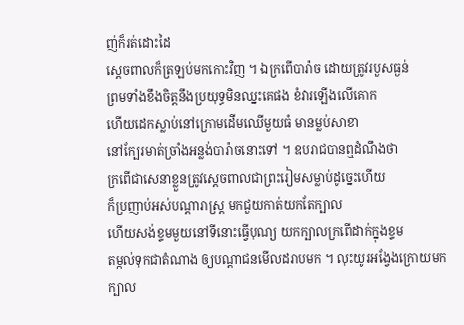ញ់ក៏រត់ដោះដៃ
ស្ដេចពាលក៏ត្រឡប់មកកោះវិញ ។ ឯក្រពើបារ៉ាច ដោយត្រូវរបួសធ្ងន់
ព្រមទាំងខឹងចិត្តនឹងប្រយុទ្ធមិនឈ្នះគេផង ខំវារឡើងលើគោក
ហើយដេកស្លាប់នៅក្រោមដើមឈើមួយធំ មានម្លប់សាខា
នៅក្បែរមាត់ច្រាំងអន្លង់បារ៉ាចនោះទៅ ។ ឧបរាជបានឮដំណឹងថា
ក្រពើជាសេនាខ្លួនត្រូវស្ដេចពាលជាព្រះរៀមសម្លាប់ដូច្នេះហើយ
ក៏ប្រញាប់អស់បណ្ដារាស្ត្រ មកជួយកាត់យកតែក្បាល
ហើយសង់ខ្ទមមួយនៅទីនោះធ្វើបុណ្យ យកក្បាលក្រពើដាក់ក្នុងខ្ទម
តម្កល់ទុកជាតំណាង ឲ្យបណ្ដាជនមើលដរាបមក ។ លុះយូរអង្វែងក្រោយមក
ក្បាល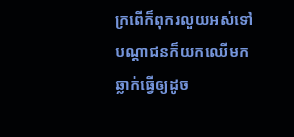ក្រពើក៏ពុករលួយអស់ទៅ
បណ្ដាជនក៏យកឈើមកឆ្លាក់ធ្វើឲ្យដូច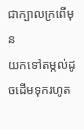ជាក្បាលក្រពើមុន
យកទៅតម្កល់ដូចដើមទុករហូត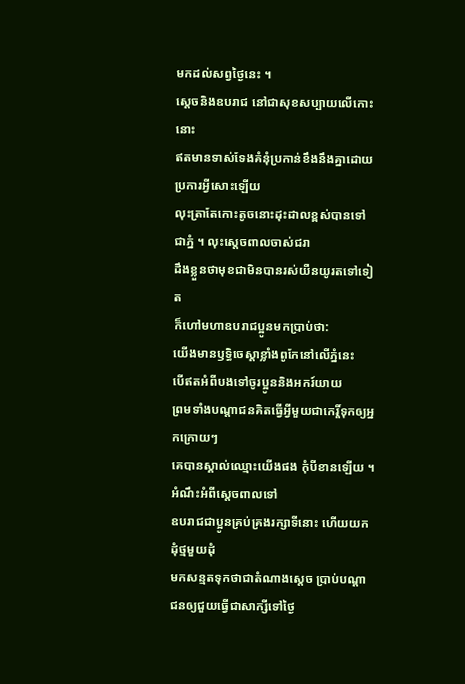មកដល់សព្វថ្ងៃនេះ ។
ស្ដេចនិងឧបរាជ នៅជាសុខសប្បាយលើកោះនោះ
ឥតមានទាស់ទែងគំនុំប្រកាន់ខឹងនឹងគ្នាដោយប្រការអ្វីសោះឡើយ
លុះត្រាតែកោះតូចនោះដុះដាលខ្ពស់បានទៅជាភ្នំ ។ លុះស្ដេចពាលចាស់ជរា
ដឹងខ្លួនថាមុខជាមិនបានរស់យឺនយូរតទៅទៀត
ក៏ហៅមហាឧបរាជប្អូនមកប្រាប់ថា:
យើងមានឫទ្ធិចេស្ដាខ្លាំងពូកែនៅលើភ្នំនេះ
បើឥតអំពីបងទៅចូរប្អូននិងអករ៍យាយ
ព្រមទាំងបណ្ដាជនគិតធ្វើអ្វីមួយជាកេរ្តិ៍ទុកឲ្យអ្នកក្រោយៗ
គេបានស្គាល់ឈ្មោះយើងផង កុំបីខានឡើយ ។
អំណឹះអំពីស្ដេចពាលទៅ
ឧបរាជជាប្អូនគ្រប់គ្រងរក្សាទីនោះ ហើយយកដុំថ្មមួយដុំ
មកសន្មតទុកថាជាតំណាងស្ដេច ប្រាប់បណ្ដាជនឲ្យជួយធ្វើជាសាក្សីទៅថ្ងៃ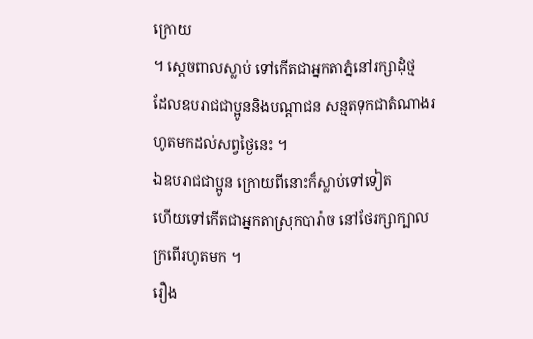ក្រោយ
។ ស្ដេចពាលស្លាប់ ទៅកើតជាអ្នកតាភ្នំនៅរក្សាដុំថ្ម
ដែលឧបរាជជាប្អូននិងបណ្ដាជន សន្មតទុកជាតំណាងរហូតមកដល់សព្វថ្ងៃនេះ ។
ឯឧបរាជជាប្អូន ក្រោយពីនោះក៏ស្លាប់ទៅទៀត
ហើយទៅកើតជាអ្នកតាស្រុកបារ៉ាច នៅថែរក្សាក្បាលក្រពើរហូតមក ។
រឿង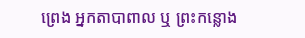ព្រេង អ្នកតាបាពាល ឬ ព្រះកន្លោង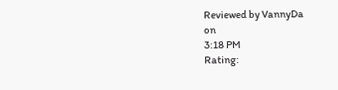Reviewed by VannyDa
on
3:18 PM
Rating: